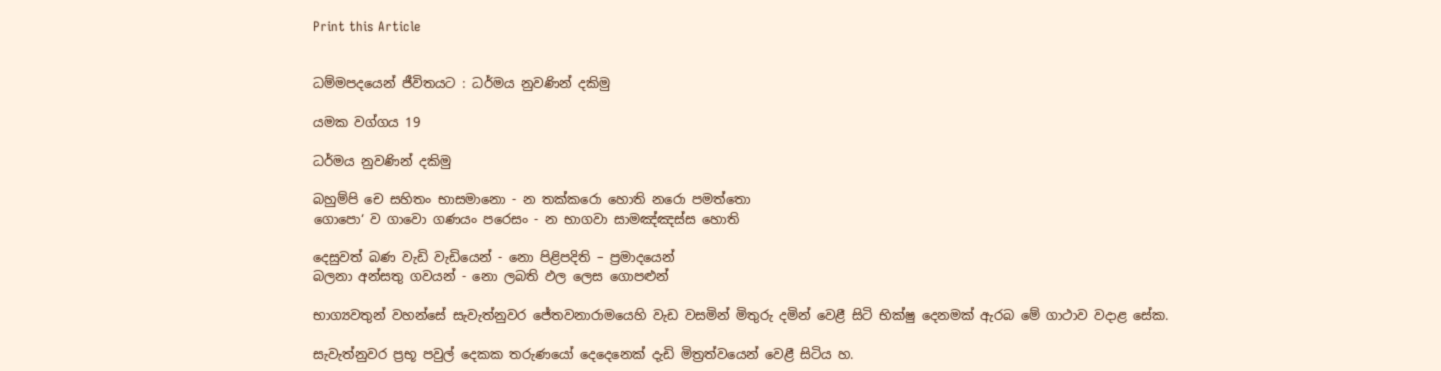Print this Article


ධම්මපදයෙන් ජීවිතයට : ධර්මය නුවණින් දකිමු

යමක වග්ගය 19

ධර්මය නුවණින් දකිමු

බහුම්පි චෙ සහිතං භාසමානො - න තක්කරො හොති නරො පමත්තො
ගොපො‘ ව ගාවො ගණයං පරෙසං - න භාගවා සාමඤ්ඤස්ස හොති

දෙසුවත් බණ වැඩි වැඩියෙන් - නො පිළිපදිති – ප්‍රමාදයෙන්
බලනා අන්සතු ගවයන් - නො ලබති ඵල ලෙස ගොපළුන්

භාග්‍යවතුන් වහන්සේ සැවැත්නුවර ජේතවනාරාමයෙහි වැඩ වසමින් මිතුරු දමින් වෙළී සිටි භික්ෂු දෙනමක් ඇරබ මේ ගාථාව වදාළ සේක.

සැවැත්නුවර ප්‍රභූ පවුල් දෙකක තරුණයෝ දෙදෙනෙක් දැඩි මිත්‍රත්වයෙන් වෙළී සිටිය හ.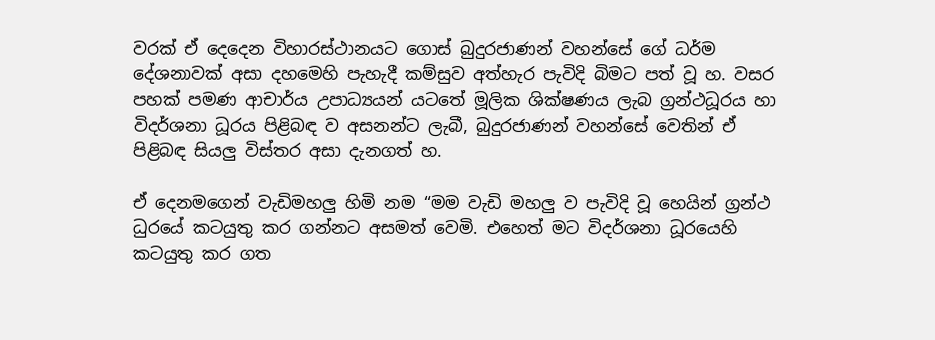වරක් ඒ දෙදෙන විහාරස්ථානයට ගොස් බුදුරජාණන් වහන්සේ ගේ ධර්ම දේශනාවක් අසා දහමෙහි පැහැදී කම්සුව අත්හැර පැවිදි බිමට පත් වූ හ. වසර පහක් පමණ ආචාර්ය උපාධ්‍යයන් යටතේ මූලික ශික්ෂණය ලැබ ග්‍රන්ථධූරය හා විදර්ශනා ධූරය පිළිබඳ ව අසනන්ට ලැබී, බුදුරජාණන් වහන්සේ වෙතින් ඒ පිළිබඳ සියලු විස්තර අසා දැනගත් හ.

ඒ දෙනමගෙන් වැඩිමහලු හිමි නම “මම වැඩි මහලු ව පැවිදි වූ හෙයින් ග්‍රන්ථ ධුරයේ කටයුතු කර ගන්නට අසමත් වෙමි. එහෙත් මට විදර්ශනා ධූරයෙහි කටයුතු කර ගත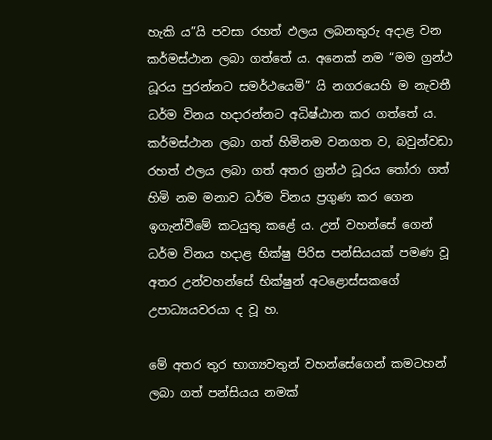හැකි ය”යි පවසා රහත් ඵලය ලබනතුරු අදාළ වන කර්මස්ථාන ලබා ගත්තේ ය. අනෙක් නම “මම ග්‍රන්ථ ධූරය පුරන්නට සමර්ථයෙමි” යි නගරයෙහි ම නැවතී ධර්ම විනය හදාරන්නට අධිෂ්ඨාන කර ගත්තේ ය. කර්මස්ථාන ලබා ගත් හිමිනම වනගත ව, බවුන්වඩා රහත් ඵලය ලබා ගත් අතර ග්‍රන්ථ ධූරය තෝරා ගත් හිමි නම මනාව ධර්ම විනය ප්‍රගුණ කර ගෙන ඉගැන්වීමේ කටයුතු කළේ ය. උන් වහන්සේ ගෙන් ධර්ම විනය හදාළ භික්ෂු පිරිස පන්සියයක් පමණ වූ අතර උන්වහන්සේ භික්ෂුන් අටළොස්සකගේ උපාධ්‍යයවරයා ද වූ හ.

මේ අතර තුර භාග්‍යවතුන් වහන්සේගෙන් කමටහන් ලබා ගත් පන්සියය නමක්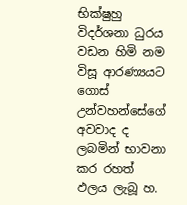භික්ෂුහු විදර්ශනා ධුරය වඩන හිමි නම විසූ ආරණ්‍යයට ගොස් උන්වහන්සේගේ අවවාද ද ලබමින් භාවනා කර රහත් ඵලය ලැබූ හ.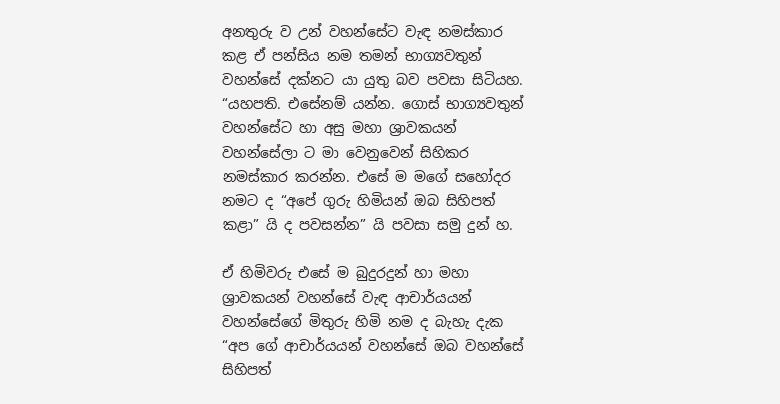අනතුරු ව උන් වහන්සේට වැඳ නමස්කාර කළ ඒ පන්සිය නම තමන් භාග්‍යවතුන් වහන්සේ දක්නට යා යුතු බව පවසා සිටියහ. “යහපති. එසේනම් යන්න. ගොස් භාග්‍යවතුන් වහන්සේට හා අසු මහා ශ්‍රාවකයන් වහන්සේලා ට මා වෙනුවෙන් සිහිකර නමස්කාර කරන්න. එසේ ම මගේ සහෝදර නමට ද “අපේ ගුරු හිමියන් ඔබ සිහිපත් කළා” යි ද පවසන්න” යි පවසා සමු දුන් හ.

ඒ හිමිවරු එසේ ම බුදුරදුන් හා මහා ශ්‍රාවකයන් වහන්සේ වැඳ ආචාර්යයන් වහන්සේගේ මිතුරු හිමි නම ද බැහැ දැක “අප ගේ ආචාර්යයන් වහන්සේ ඔබ වහන්සේ සිහිපත්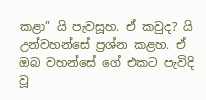කළා” යි පැවසූහ. ඒ කවුද? යි උන්වහන්සේ ප්‍රශ්න කළහ. ඒ ඔබ වහන්සේ ගේ එකට පැවිදි වූ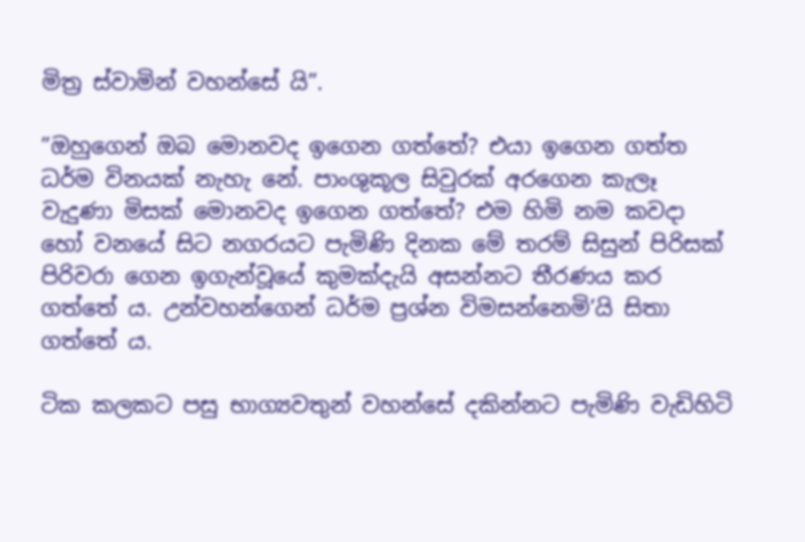මිත්‍ර ස්වාමින් වහන්සේ යි”.

”ඔහුගෙන් ඔබ මොනවද ඉගෙන ගත්තේ? එයා ඉගෙන ගත්ත ධර්ම විනයක් නැහැ නේ. පාංශුකූල සිවුරක් අරගෙන කැලෑ වැදුණා මිසක් මොනවද ඉගෙන ගත්තේ? එම හිමි නම කවදා හෝ වනයේ සිට නගරයට පැමිණි දිනක මේ තරම් සිසුන් පිරිසක් පිරිවරා ගෙන ඉගැන්වූයේ කුමක්දැයි අසන්නට තීරණය කර ගත්තේ ය. උන්වහන්ගෙන් ධර්ම ප්‍රශ්න විමසන්නෙමි’යි සිතා ගත්තේ ය.

ටික කලකට පසු භාග්‍යවතුන් වහන්සේ දකින්නට පැමිණි වැඩිහිටි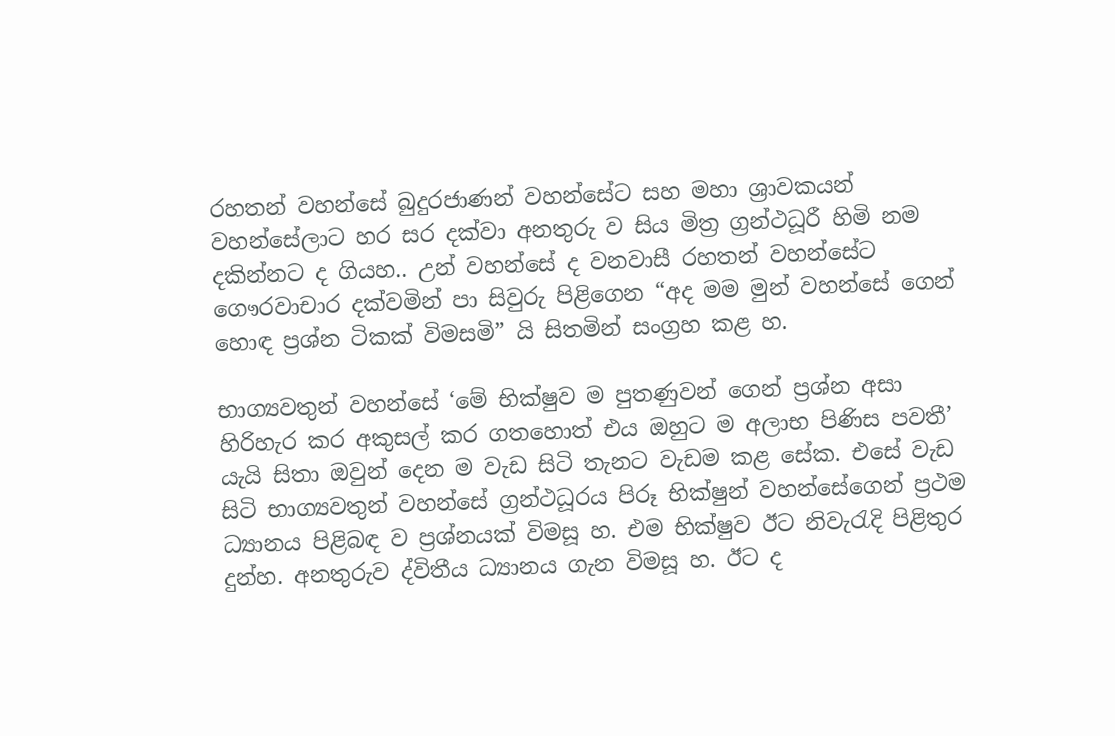රහතන් වහන්සේ බුදුරජාණන් වහන්සේට සහ මහා ශ්‍රාවකයන් වහන්සේලාට හර සර දක්වා අනතුරු ව සිය මිත්‍ර ග්‍රන්ථධූරී හිමි නම දකින්නට ද ගියහ.. උන් වහන්සේ ද වනවාසී රහතන් වහන්සේට ගෞරවාචාර දක්වමින් පා සිවුරු පිළිගෙන “අද මම මුන් වහන්සේ ගෙන් හොඳ ප්‍රශ්න ටිකක් විමසමි” යි සිතමින් සංග්‍රහ කළ හ.

භාග්‍යවතුන් වහන්සේ ‘මේ භික්ෂුව ම පුතණුවන් ගෙන් ප්‍රශ්න අසා හිරිහැර කර අකුසල් කර ගතහොත් එය ඔහුට ම අලාභ පිණිස පවතී’ යැයි සිතා ඔවුන් දෙන ම වැඩ සිටි තැනට වැඩම කළ සේක. එසේ වැඩ සිටි භාග්‍යවතුන් වහන්සේ ග්‍රන්ථධූරය පිරූ භික්ෂුන් වහන්සේගෙන් ප්‍රථම ධ්‍යානය පිළිබඳ ව ප්‍රශ්නයක් විමසූ හ. එම භික්ෂුව ඊට නිවැරැදි පිළිතුර දුන්හ. අනතුරුව ද්විතීය ධ්‍යානය ගැන විමසූ හ. ඊට ද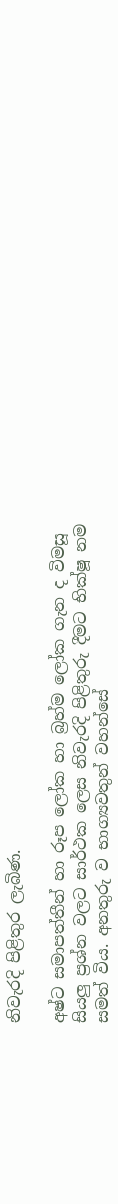නිවැරදි පිළිතුර ලැබිණ.

අෂ්ට සමාපත්තීන් හා රූප ලෝක හා බ්‍රහ්ම ලෝක ගැන ද විමසූ සියලු ප්‍රශ්න වලට සාර්ථක ලෙස නිවැරදි පිළිතුරු දීමට භික්ෂූ නම සමත් විය. අනතුරු ව භාග්‍යවතුන් වහන්සේ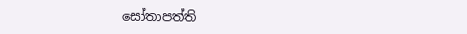සෝතාපත්ති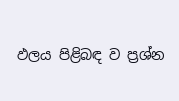ඵලය පිළිබඳ ව ප්‍රශ්න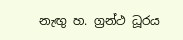නැඟු හ. ග්‍රන්ථ ධූරය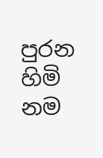පුරන හිමි නම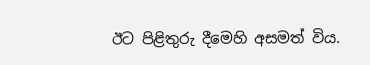ඊට පිළිතුරු දීමෙහි අසමත් විය.